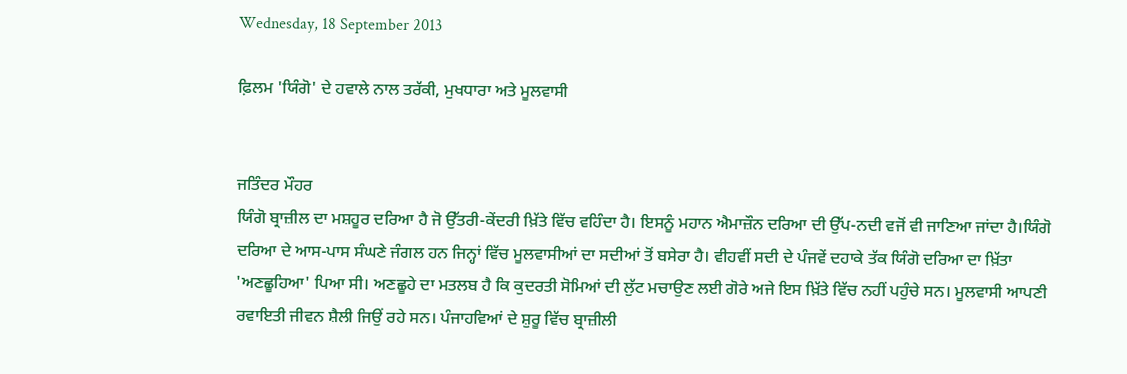Wednesday, 18 September 2013

ਫ਼ਿਲਮ 'ਯਿੰਗੋ' ਦੇ ਹਵਾਲੇ ਨਾਲ ਤਰੱਕੀ, ਮੁਖਧਾਰਾ ਅਤੇ ਮੂਲਵਾਸੀ


ਜਤਿੰਦਰ ਮੌਹਰ
ਯਿੰਗੋ ਬ੍ਰਾਜ਼ੀਲ ਦਾ ਮਸ਼ਹੂਰ ਦਰਿਆ ਹੈ ਜੋ ਉੱਤਰੀ-ਕੇਂਦਰੀ ਖ਼ਿੱਤੇ ਵਿੱਚ ਵਹਿੰਦਾ ਹੈ। ਇਸਨੂੰ ਮਹਾਨ ਐਮਾਜ਼ੌਨ ਦਰਿਆ ਦੀ ਉੱਪ-ਨਦੀ ਵਜੋਂ ਵੀ ਜਾਣਿਆ ਜਾਂਦਾ ਹੈ।ਯਿੰਗੋ ਦਰਿਆ ਦੇ ਆਸ-ਪਾਸ ਸੰਘਣੇ ਜੰਗਲ ਹਨ ਜਿਨ੍ਹਾਂ ਵਿੱਚ ਮੂਲਵਾਸੀਆਂ ਦਾ ਸਦੀਆਂ ਤੋਂ ਬਸੇਰਾ ਹੈ। ਵੀਹਵੀਂ ਸਦੀ ਦੇ ਪੰਜਵੇਂ ਦਹਾਕੇ ਤੱਕ ਯਿੰਗੋ ਦਰਿਆ ਦਾ ਖ਼ਿੱਤਾ 'ਅਣਛੂਹਿਆ' ਪਿਆ ਸੀ। ਅਣਛੂਹੇ ਦਾ ਮਤਲਬ ਹੈ ਕਿ ਕੁਦਰਤੀ ਸੋਮਿਆਂ ਦੀ ਲੁੱਟ ਮਚਾਉਣ ਲਈ ਗੋਰੇ ਅਜੇ ਇਸ ਖ਼ਿੱਤੇ ਵਿੱਚ ਨਹੀਂ ਪਹੁੰਚੇ ਸਨ। ਮੂਲਵਾਸੀ ਆਪਣੀ ਰਵਾਇਤੀ ਜੀਵਨ ਸ਼ੈਲੀ ਜਿਉਂ ਰਹੇ ਸਨ। ਪੰਜਾਹਵਿਆਂ ਦੇ ਸ਼ੁਰੂ ਵਿੱਚ ਬ੍ਰਾਜ਼ੀਲੀ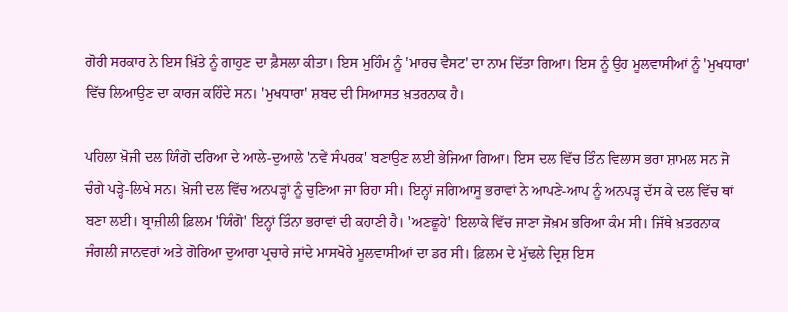ਗੋਰੀ ਸਰਕਾਰ ਨੇ ਇਸ ਖ਼ਿੱਤੇ ਨੂੰ ਗਾਹੁਣ ਦਾ ਫ਼ੈਸਲਾ ਕੀਤਾ। ਇਸ ਮੁਹਿੰਮ ਨੂੰ 'ਮਾਰਚ ਵੈਸਟ' ਦਾ ਨਾਮ ਦਿੱਤਾ ਗਿਆ। ਇਸ ਨੂੰ ਉਹ ਮੂਲਵਾਸੀਆਂ ਨੂੰ 'ਮੁਖਧਾਰਾ' ਵਿੱਚ ਲਿਆਉਣ ਦਾ ਕਾਰਜ ਕਹਿੰਦੇ ਸਨ। 'ਮੁਖਧਾਰਾ' ਸ਼ਬਦ ਦੀ ਸਿਆਸਤ ਖ਼ਤਰਨਾਕ ਹੈ।

ਪਹਿਲਾ ਖ਼ੋਜੀ ਦਲ ਯਿੰਗੋ ਦਰਿਆ ਦੇ ਆਲੇ-ਦੁਆਲੇ 'ਨਵੇਂ ਸੰਪਰਕ' ਬਣਾਉਣ ਲਈ ਭੇਜਿਆ ਗਿਆ। ਇਸ ਦਲ ਵਿੱਚ ਤਿੰਨ ਵਿਲਾਸ ਭਰਾ ਸ਼ਾਮਲ ਸਨ ਜੋ ਚੰਗੇ ਪੜ੍ਹੇ-ਲਿਖੇ ਸਨ। ਖ਼ੋਜੀ ਦਲ ਵਿੱਚ ਅਨਪੜ੍ਹਾਂ ਨੂੰ ਚੁਣਿਆ ਜਾ ਰਿਹਾ ਸੀ। ਇਨ੍ਹਾਂ ਜਗਿਆਸੂ ਭਰਾਵਾਂ ਨੇ ਆਪਣੇ-ਆਪ ਨੂੰ ਅਨਪੜ੍ਹ ਦੱਸ ਕੇ ਦਲ ਵਿੱਚ ਥਾਂ ਬਣਾ ਲਈ। ਬ੍ਰਾਜ਼ੀਲੀ ਫ਼ਿਲਮ 'ਯਿੰਗੋ' ਇਨ੍ਹਾਂ ਤਿੰਨਾ ਭਰਾਵਾਂ ਦੀ ਕਹਾਣੀ ਹੈ। 'ਅਣਛੂਹੇ' ਇਲਾਕੇ ਵਿੱਚ ਜਾਣਾ ਜੋਖ਼ਮ ਭਰਿਆ ਕੰਮ ਸੀ। ਜਿੱਥੇ ਖ਼ਤਰਨਾਕ ਜੰਗਲੀ ਜਾਨਵਰਾਂ ਅਤੇ ਗੋਰਿਆ ਦੁਆਰਾ ਪ੍ਰਚਾਰੇ ਜਾਂਦੇ ਮਾਸਖੋਰੇ ਮੂਲਵਾਸੀਆਂ ਦਾ ਡਰ ਸੀ। ਫ਼ਿਲਮ ਦੇ ਮੁੱਢਲੇ ਦ੍ਰਿਸ਼ ਇਸ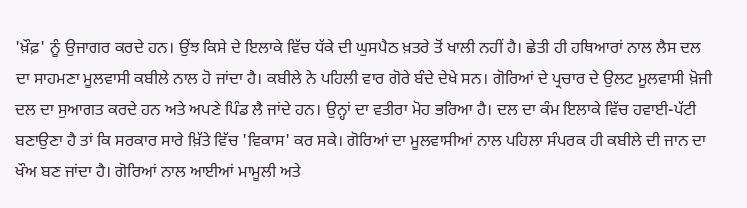'ਖ਼ੌਫ਼' ਨੂੰ ਉਜਾਗਰ ਕਰਦੇ ਹਨ। ਉਂਝ ਕਿਸੇ ਦੇ ਇਲਾਕੇ ਵਿੱਚ ਧੱਕੇ ਦੀ ਘੁਸਪੈਠ ਖ਼ਤਰੇ ਤੋਂ ਖਾਲੀ ਨਹੀਂ ਹੈ। ਛੇਤੀ ਹੀ ਹਥਿਆਰਾਂ ਨਾਲ ਲੈਸ ਦਲ ਦਾ ਸਾਹਮਣਾ ਮੂਲਵਾਸੀ ਕਬੀਲੇ ਨਾਲ ਹੋ ਜਾਂਦਾ ਹੈ। ਕਬੀਲੇ ਨੇ ਪਹਿਲੀ ਵਾਰ ਗੋਰੇ ਬੰਦੇ ਦੇਖੇ ਸਨ। ਗੋਰਿਆਂ ਦੇ ਪ੍ਰਚਾਰ ਦੇ ਉਲਟ ਮੂਲਵਾਸੀ ਖ਼ੋਜੀ ਦਲ ਦਾ ਸੁਆਗਤ ਕਰਦੇ ਹਨ ਅਤੇ ਅਪਣੇ ਪਿੰਡ ਲੈ ਜਾਂਦੇ ਹਨ। ਉਨ੍ਹਾਂ ਦਾ ਵਤੀਰਾ ਮੋਹ ਭਰਿਆ ਹੈ। ਦਲ ਦਾ ਕੰਮ ਇਲਾਕੇ ਵਿੱਚ ਹਵਾਈ-ਪੱਟੀ ਬਣਾਉਣਾ ਹੈ ਤਾਂ ਕਿ ਸਰਕਾਰ ਸਾਰੇ ਖ਼ਿੱਤੇ ਵਿੱਚ 'ਵਿਕਾਸ' ਕਰ ਸਕੇ। ਗੋਰਿਆਂ ਦਾ ਮੂਲਵਾਸੀਆਂ ਨਾਲ ਪਹਿਲਾ ਸੰਪਰਕ ਹੀ ਕਬੀਲੇ ਦੀ ਜਾਨ ਦਾ ਖੌਅ ਬਣ ਜਾਂਦਾ ਹੈ। ਗੋਰਿਆਂ ਨਾਲ ਆਈਆਂ ਮਾਮੂਲੀ ਅਤੇ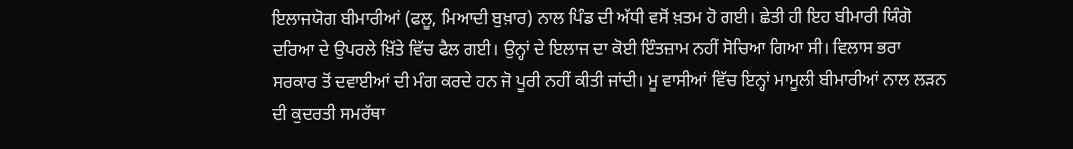ਇਲਾਜਯੋਗ ਬੀਮਾਰੀਆਂ (ਫਲੂ, ਮਿਆਦੀ ਬੁਖ਼ਾਰ) ਨਾਲ ਪਿੰਡ ਦੀ ਅੱਧੀ ਵਸੋਂ ਖ਼ਤਮ ਹੋ ਗਈ। ਛੇਤੀ ਹੀ ਇਹ ਬੀਮਾਰੀ ਯਿੰਗੋ ਦਰਿਆ ਦੇ ਉਪਰਲੇ ਖ਼ਿੱਤੇ ਵਿੱਚ ਫੈਲ ਗਈ। ਉਨ੍ਹਾਂ ਦੇ ਇਲਾਜ ਦਾ ਕੋਈ ਇੰਤਜ਼ਾਮ ਨਹੀਂ ਸੋਚਿਆ ਗਿਆ ਸੀ। ਵਿਲਾਸ ਭਰਾ ਸਰਕਾਰ ਤੋਂ ਦਵਾਈਆਂ ਦੀ ਮੰਗ ਕਰਦੇ ਹਨ ਜੋ ਪੂਰੀ ਨਹੀਂ ਕੀਤੀ ਜਾਂਦੀ। ਮੂ ਵਾਸੀਆਂ ਵਿੱਚ ਇਨ੍ਹਾਂ ਮਾਮੂਲੀ ਬੀਮਾਰੀਆਂ ਨਾਲ ਲੜਨ ਦੀ ਕੁਦਰਤੀ ਸਮਰੱਥਾ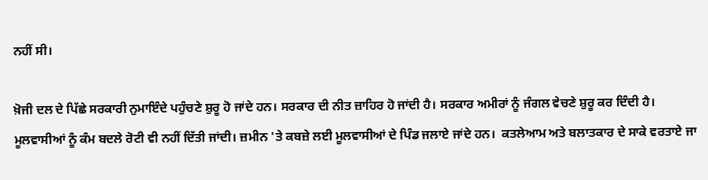ਨਹੀਂ ਸੀ।

ਖ਼ੋਜੀ ਦਲ ਦੇ ਪਿੱਛੇ ਸਰਕਾਰੀ ਨੁਮਾਇੰਦੇ ਪਹੁੰਚਣੇ ਸ਼ੁਰੂ ਹੋ ਜਾਂਦੇ ਹਨ। ਸਰਕਾਰ ਦੀ ਨੀਤ ਜ਼ਾਹਿਰ ਹੋ ਜਾਂਦੀ ਹੈ। ਸਰਕਾਰ ਅਮੀਰਾਂ ਨੂੰ ਜੰਗਲ ਵੇਚਣੇ ਸ਼ੁਰੂ ਕਰ ਦਿੰਦੀ ਹੈ। ਮੂਲਵਾਸੀਆਂ ਨੂੰ ਕੰਮ ਬਦਲੇ ਰੋਟੀ ਵੀ ਨਹੀਂ ਦਿੱਤੀ ਜਾਂਦੀ। ਜ਼ਮੀਨ 'ਤੇ ਕਬਜ਼ੇ ਲਈ ਮੂਲਵਾਸੀਆਂ ਦੇ ਪਿੰਡ ਜਲਾਏ ਜਾਂਦੇ ਹਨ।  ਕਤਲੇਆਮ ਅਤੇ ਬਲਾਤਕਾਰ ਦੇ ਸਾਕੇ ਵਰਤਾਏ ਜਾ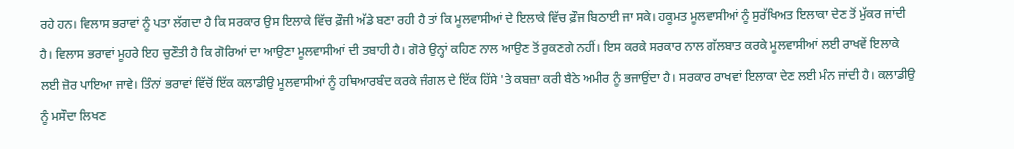ਰਹੇ ਹਨ। ਵਿਲਾਸ ਭਰਾਵਾਂ ਨੂੰ ਪਤਾ ਲੱਗਦਾ ਹੈ ਕਿ ਸਰਕਾਰ ਉਸ ਇਲਾਕੇ ਵਿੱਚ ਫ਼ੌਜੀ ਅੱਡੇ ਬਣਾ ਰਹੀ ਹੈ ਤਾਂ ਕਿ ਮੂਲਵਾਸੀਆਂ ਦੇ ਇਲਾਕੇ ਵਿੱਚ ਫ਼ੌਜ ਬਿਠਾਈ ਜਾ ਸਕੇ। ਹਕੂਮਤ ਮੂਲਵਾਸੀਆਂ ਨੂੰ ਸੁਰੱਖਿਅਤ ਇਲਾਕਾ ਦੇਣ ਤੋਂ ਮੁੱਕਰ ਜਾਂਦੀ ਹੈ। ਵਿਲਾਸ ਭਰਾਵਾਂ ਮੂਹਰੇ ਇਹ ਚੁਣੌਤੀ ਹੈ ਕਿ ਗੋਰਿਆਂ ਦਾ ਆਉਣਾ ਮੂਲਵਾਸੀਆਂ ਦੀ ਤਬਾਹੀ ਹੈ। ਗੋਰੇ ਉਨ੍ਹਾਂ ਕਹਿਣ ਨਾਲ ਆਉਣ ਤੋਂ ਰੁਕਣਗੇ ਨਹੀਂ। ਇਸ ਕਰਕੇ ਸਰਕਾਰ ਨਾਲ ਗੱਲਬਾਤ ਕਰਕੇ ਮੂਲਵਾਸੀਆਂ ਲਈ ਰਾਖਵੇਂ ਇਲਾਕੇ ਲਈ ਜ਼ੋਰ ਪਾਇਆ ਜਾਵੇ। ਤਿੰਨਾਂ ਭਰਾਵਾਂ ਵਿੱਚੋਂ ਇੱਕ ਕਲਾਡੀਉ ਮੂਲਵਾਸੀਆਂ ਨੂੰ ਹਥਿਆਰਬੰਦ ਕਰਕੇ ਜੰਗਲ ਦੇ ਇੱਕ ਹਿੱਸੇ 'ਤੇ ਕਬਜ਼ਾ ਕਰੀ ਬੈਠੇ ਅਮੀਰ ਨੂੰ ਭਜਾਉਂਦਾ ਹੈ। ਸਰਕਾਰ ਰਾਖਵਾਂ ਇਲਾਕਾ ਦੇਣ ਲਈ ਮੰਨ ਜਾਂਦੀ ਹੈ। ਕਲਾਡੀਉ ਨੂੰ ਮਸੌਦਾ ਲਿਖਣ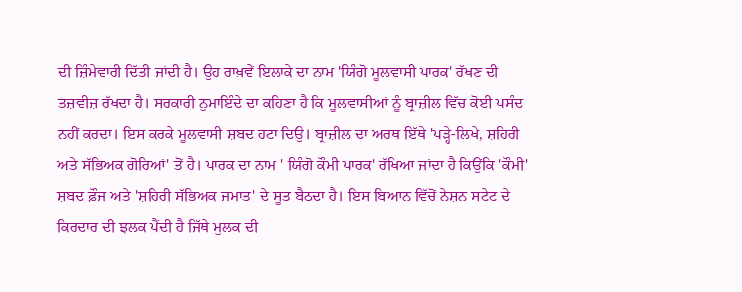ਦੀ ਜ਼ਿੰਮੇਵਾਰੀ ਦਿੱਤੀ ਜਾਂਦੀ ਹੈ। ਉਹ ਰਾਖ਼ਵੇਂ ਇਲਾਕੇ ਦਾ ਨਾਮ 'ਯਿੰਗੋ ਮੂਲਵਾਸੀ ਪਾਰਕ' ਰੱਖਣ ਦੀ ਤਜ਼ਵੀਜ਼ ਰੱਖਦਾ ਹੈ। ਸਰਕਾਰੀ ਨੁਮਾਇੰਦੇ ਦਾ ਕਹਿਣਾ ਹੈ ਕਿ ਮੂਲਵਾਸੀਆਂ ਨੂੰ ਬ੍ਰਾਜ਼ੀਲ ਵਿੱਚ ਕੋਈ ਪਸੰਦ ਨਹੀਂ ਕਰਦਾ। ਇਸ ਕਰਕੇ ਮੂਲਵਾਸੀ ਸ਼ਬਦ ਹਟਾ ਦਿਉ। ਬ੍ਰਾਜ਼ੀਲ ਦਾ ਅਰਥ ਇੱਥੇ 'ਪੜ੍ਹੇ-ਲਿਖੇ, ਸ਼ਹਿਰੀ ਅਤੇ ਸੱਭਿਅਕ ਗੋਰਿਆਂ' ਤੋਂ ਹੈ। ਪਾਰਕ ਦਾ ਨਾਮ ' ਯਿੰਗੋ ਕੌਮੀ ਪਾਰਕ' ਰੱਖਿਆ ਜਾਂਦਾ ਹੈ ਕਿਉਂਕਿ 'ਕੌਮੀ' ਸ਼ਬਦ ਫ਼ੌਜ ਅਤੇ 'ਸ਼ਹਿਰੀ ਸੱਭਿਅਕ ਜਮਾਤ' ਦੇ ਸੂਤ ਬੈਠਦਾ ਹੈ। ਇਸ ਬਿਆਨ ਵਿੱਚੋਂ ਨੇਸ਼ਨ ਸਟੇਟ ਦੇ ਕਿਰਦਾਰ ਦੀ ਝਲਕ ਪੈਂਦੀ ਹੈ ਜਿੱਥੇ ਮੁਲਕ ਦੀ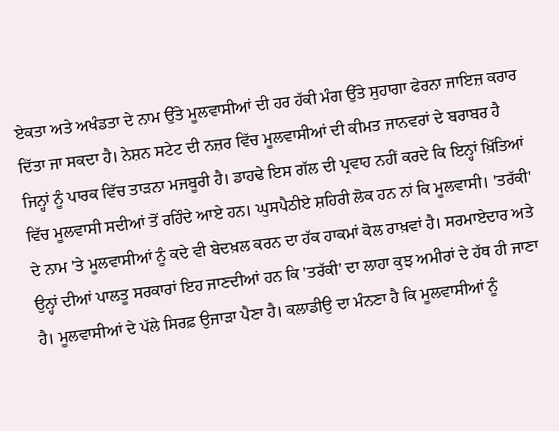ਏਕਤਾ ਅਤੇ ਅਖੰਡਤਾ ਦੇ ਨਾਮ ਉੱਤੇ ਮੂਲਵਾਸੀਆਂ ਦੀ ਹਰ ਹੱਕੀ ਮੰਗ ਉੱਤੇ ਸੁਹਾਗਾ ਫੇਰਨਾ ਜਾਇਜ਼ ਕਰਾਰ ਦਿੱਤਾ ਜਾ ਸਕਦਾ ਹੈ। ਨੇਸ਼ਨ ਸਟੇਟ ਦੀ ਨਜ਼ਰ ਵਿੱਚ ਮੂਲਵਾਸੀਆਂ ਦੀ ਕੀਮਤ ਜਾਨਵਰਾਂ ਦੇ ਬਰਾਬਰ ਹੈ ਜਿਨ੍ਹਾਂ ਨੂੰ ਪਾਰਕ ਵਿੱਚ ਤਾੜਨਾ ਮਜਬੂਰੀ ਹੈ। ਡਾਹਢੇ ਇਸ ਗੱਲ ਦੀ ਪ੍ਰਵਾਹ ਨਹੀਂ ਕਰਦੇ ਕਿ ਇਨ੍ਹਾਂ ਖ਼ਿੱਤਿਆਂ ਵਿੱਚ ਮੂਲਵਾਸੀ ਸਦੀਆਂ ਤੋਂ ਰਹਿੰਦੇ ਆਏ ਹਨ। ਘੁਸਪੈਠੀਏ ਸ਼ਹਿਰੀ ਲੋਕ ਹਨ ਨਾਂ ਕਿ ਮੂਲਵਾਸੀ। 'ਤਰੱਕੀ' ਦੇ ਨਾਮ 'ਤੇ ਮੂਲਵਾਸੀਆਂ ਨੂੰ ਕਦੇ ਵੀ ਬੇਦਖ਼ਲ ਕਰਨ ਦਾ ਹੱਕ ਹਾਕਮਾਂ ਕੋਲ ਰਾਖ਼ਵਾਂ ਹੈ। ਸਰਮਾਏਦਾਰ ਅਤੇ ਉਨ੍ਹਾਂ ਦੀਆਂ ਪਾਲਤੂ ਸਰਕਾਰਾਂ ਇਹ ਜਾਣਦੀਆਂ ਹਨ ਕਿ 'ਤਰੱਕੀ' ਦਾ ਲਾਹਾ ਕੁਝ ਅਮੀਰਾਂ ਦੇ ਹੱਥ ਹੀ ਜਾਣਾ ਹੈ। ਮੂਲਵਾਸੀਆਂ ਦੇ ਪੱਲੇ ਸਿਰਫ਼ ਉਜਾੜਾ ਪੈਣਾ ਹੈ। ਕਲਾਡੀਉ ਦਾ ਮੰਨਣਾ ਹੈ ਕਿ ਮੂਲਵਾਸੀਆਂ ਨੂੰ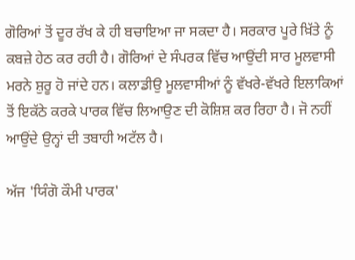ਗੋਰਿਆਂ ਤੋਂ ਦੂਰ ਰੱਖ ਕੇ ਹੀ ਬਚਾਇਆ ਜਾ ਸਕਦਾ ਹੈ। ਸਰਕਾਰ ਪੂਰੇ ਖ਼ਿੱਤੇ ਨੂੰ ਕਬਜ਼ੇ ਹੇਠ ਕਰ ਰਹੀ ਹੈ। ਗੋਰਿਆਂ ਦੇ ਸੰਪਰਕ ਵਿੱਚ ਆਉਂਦੀ ਸਾਰ ਮੂਲਵਾਸੀ ਮਰਨੇ ਸ਼ੁਰੂ ਹੋ ਜਾਂਦੇ ਹਨ। ਕਲਾਡੀਉ ਮੂਲਵਾਸੀਆਂ ਨੂੰ ਵੱਖਰੇ-ਵੱਖਰੇ ਇਲਾਕਿਆਂ ਤੋਂ ਇਕੱਠੇ ਕਰਕੇ ਪਾਰਕ ਵਿੱਚ ਲਿਆਉਣ ਦੀ ਕੋਸ਼ਿਸ਼ ਕਰ ਰਿਹਾ ਹੈ। ਜੋ ਨਹੀਂ ਆਉਂਦੇ ਉਨ੍ਹਾਂ ਦੀ ਤਬਾਹੀ ਅਟੱਲ ਹੈ।

ਅੱਜ 'ਯਿੰਗੋ ਕੌਮੀ ਪਾਰਕ'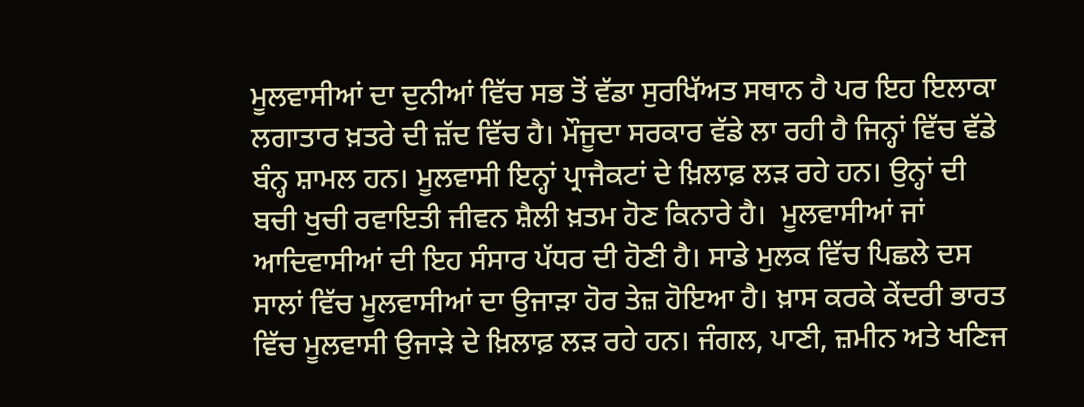ਮੂਲਵਾਸੀਆਂ ਦਾ ਦੁਨੀਆਂ ਵਿੱਚ ਸਭ ਤੋਂ ਵੱਡਾ ਸੁਰਖਿੱਅਤ ਸਥਾਨ ਹੈ ਪਰ ਇਹ ਇਲਾਕਾ ਲਗਾਤਾਰ ਖ਼ਤਰੇ ਦੀ ਜ਼ੱਦ ਵਿੱਚ ਹੈ। ਮੌਜੂਦਾ ਸਰਕਾਰ ਵੱਡੇ ਲਾ ਰਹੀ ਹੈ ਜਿਨ੍ਹਾਂ ਵਿੱਚ ਵੱਡੇ ਬੰਨ੍ਹ ਸ਼ਾਮਲ ਹਨ। ਮੂਲਵਾਸੀ ਇਨ੍ਹਾਂ ਪ੍ਰਾਜੈਕਟਾਂ ਦੇ ਖ਼ਿਲਾਫ਼ ਲੜ ਰਹੇ ਹਨ। ਉਨ੍ਹਾਂ ਦੀ ਬਚੀ ਖੁਚੀ ਰਵਾਇਤੀ ਜੀਵਨ ਸ਼ੈਲੀ ਖ਼ਤਮ ਹੋਣ ਕਿਨਾਰੇ ਹੈ।  ਮੂਲਵਾਸੀਆਂ ਜਾਂ ਆਦਿਵਾਸੀਆਂ ਦੀ ਇਹ ਸੰਸਾਰ ਪੱਧਰ ਦੀ ਹੋਣੀ ਹੈ। ਸਾਡੇ ਮੁਲਕ ਵਿੱਚ ਪਿਛਲੇ ਦਸ ਸਾਲਾਂ ਵਿੱਚ ਮੂਲਵਾਸੀਆਂ ਦਾ ਉਜਾੜਾ ਹੋਰ ਤੇਜ਼ ਹੋਇਆ ਹੈ। ਖ਼ਾਸ ਕਰਕੇ ਕੇਂਦਰੀ ਭਾਰਤ ਵਿੱਚ ਮੂਲਵਾਸੀ ਉਜਾੜੇ ਦੇ ਖ਼ਿਲਾਫ਼ ਲੜ ਰਹੇ ਹਨ। ਜੰਗਲ, ਪਾਣੀ, ਜ਼ਮੀਨ ਅਤੇ ਖਣਿਜ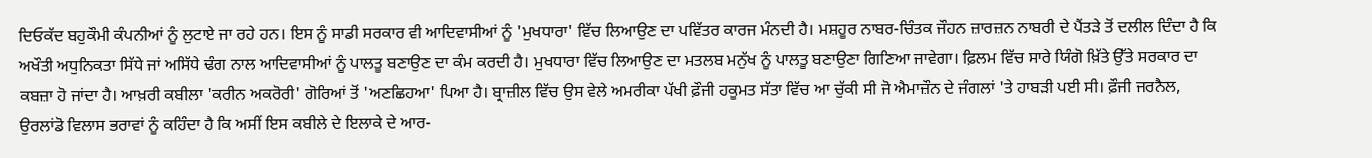ਦਿਓਕੱਦ ਬਹੁਕੌਮੀ ਕੰਪਨੀਆਂ ਨੂੰ ਲੁਟਾਏ ਜਾ ਰਹੇ ਹਨ। ਇਸ ਨੂੰ ਸਾਡੀ ਸਰਕਾਰ ਵੀ ਆਦਿਵਾਸੀਆਂ ਨੂੰ 'ਮੁਖਧਾਰਾ' ਵਿੱਚ ਲਿਆਉਣ ਦਾ ਪਵਿੱਤਰ ਕਾਰਜ ਮੰਨਦੀ ਹੈ। ਮਸ਼ਹੂਰ ਨਾਬਰ-ਚਿੰਤਕ ਜੌਹਨ ਜ਼ਾਰਜ਼ਨ ਨਾਬਰੀ ਦੇ ਪੈਂਤੜੇ ਤੋਂ ਦਲੀਲ ਦਿੰਦਾ ਹੈ ਕਿ ਅਖੌਤੀ ਅਧੁਨਿਕਤਾ ਸਿੱਧੇ ਜਾਂ ਅਸਿੱਧੇ ਢੰਗ ਨਾਲ ਆਦਿਵਾਸੀਆਂ ਨੂੰ ਪਾਲਤੂ ਬਣਾਉਣ ਦਾ ਕੰਮ ਕਰਦੀ ਹੈ। ਮੁਖਧਾਰਾ ਵਿੱਚ ਲਿਆਉਣ ਦਾ ਮਤਲਬ ਮਨੁੱਖ ਨੂੰ ਪਾਲਤੂ ਬਣਾਉਣਾ ਗਿਣਿਆ ਜਾਵੇਗਾ। ਫ਼ਿਲਮ ਵਿੱਚ ਸਾਰੇ ਯਿੰਗੋ ਖ਼ਿੱਤੇ ਉੱਤੇ ਸਰਕਾਰ ਦਾ ਕਬਜ਼ਾ ਹੋ ਜਾਂਦਾ ਹੈ। ਆਖ਼ਰੀ ਕਬੀਲਾ 'ਕਰੀਨ ਅਕਰੋਰੀ' ਗੋਰਿਆਂ ਤੋਂ 'ਅਣਛਿਹਆ' ਪਿਆ ਹੈ। ਬ੍ਰਾਜ਼ੀਲ ਵਿੱਚ ਉਸ ਵੇਲੇ ਅਮਰੀਕਾ ਪੱਖੀ ਫ਼ੌਜੀ ਹਕੂਮਤ ਸੱਤਾ ਵਿੱਚ ਆ ਚੁੱਕੀ ਸੀ ਜੋ ਐਮਾਜ਼ੌਨ ਦੇ ਜੰਗਲਾਂ 'ਤੇ ਹਾਬੜੀ ਪਈ ਸੀ। ਫ਼ੌਜੀ ਜਰਨੈਲ, ਉਰਲਾਂਡੋ ਵਿਲਾਸ ਭਰਾਵਾਂ ਨੂੰ ਕਹਿੰਦਾ ਹੈ ਕਿ ਅਸੀਂ ਇਸ ਕਬੀਲੇ ਦੇ ਇਲਾਕੇ ਦੇ ਆਰ-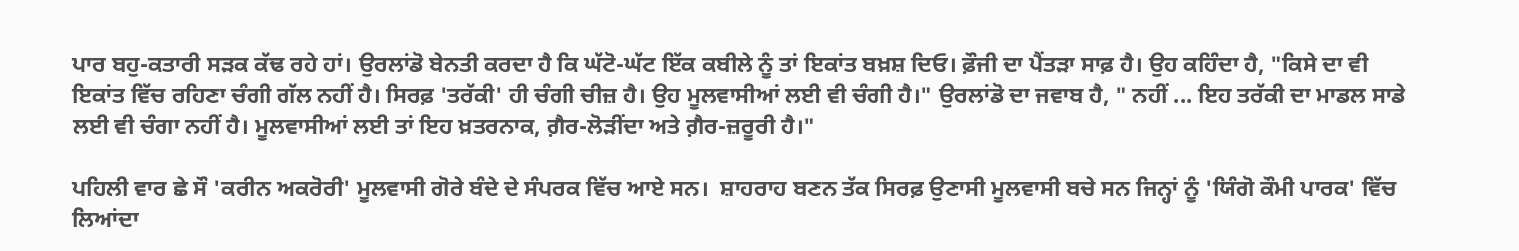ਪਾਰ ਬਹੁ-ਕਤਾਰੀ ਸੜਕ ਕੱਢ ਰਹੇ ਹਾਂ। ਉਰਲਾਂਡੋ ਬੇਨਤੀ ਕਰਦਾ ਹੈ ਕਿ ਘੱਟੋ-ਘੱਟ ਇੱਕ ਕਬੀਲੇ ਨੂੰ ਤਾਂ ਇਕਾਂਤ ਬਖ਼ਸ਼ ਦਿਓ। ਫ਼ੌਜੀ ਦਾ ਪੈਂਤੜਾ ਸਾਫ਼ ਹੈ। ਉਹ ਕਹਿੰਦਾ ਹੈ, "ਕਿਸੇ ਦਾ ਵੀ ਇਕਾਂਤ ਵਿੱਚ ਰਹਿਣਾ ਚੰਗੀ ਗੱਲ ਨਹੀਂ ਹੈ। ਸਿਰਫ਼ 'ਤਰੱਕੀ' ਹੀ ਚੰਗੀ ਚੀਜ਼ ਹੈ। ਉਹ ਮੂਲਵਾਸੀਆਂ ਲਈ ਵੀ ਚੰਗੀ ਹੈ।" ਉਰਲਾਂਡੋ ਦਾ ਜਵਾਬ ਹੈ, " ਨਹੀਂ ... ਇਹ ਤਰੱਕੀ ਦਾ ਮਾਡਲ ਸਾਡੇ ਲਈ ਵੀ ਚੰਗਾ ਨਹੀਂ ਹੈ। ਮੂਲਵਾਸੀਆਂ ਲਈ ਤਾਂ ਇਹ ਖ਼ਤਰਨਾਕ, ਗ਼ੈਰ-ਲੋੜੀਂਦਾ ਅਤੇ ਗ਼ੈਰ-ਜ਼ਰੂਰੀ ਹੈ।"

ਪਹਿਲੀ ਵਾਰ ਛੇ ਸੌ 'ਕਰੀਨ ਅਕਰੋਰੀ' ਮੂਲਵਾਸੀ ਗੋਰੇ ਬੰਦੇ ਦੇ ਸੰਪਰਕ ਵਿੱਚ ਆਏ ਸਨ।  ਸ਼ਾਹਰਾਹ ਬਣਨ ਤੱਕ ਸਿਰਫ਼ ਉਣਾਸੀ ਮੂਲਵਾਸੀ ਬਚੇ ਸਨ ਜਿਨ੍ਹਾਂ ਨੂੰ 'ਯਿੰਗੋ ਕੌਮੀ ਪਾਰਕ' ਵਿੱਚ ਲਿਆਂਦਾ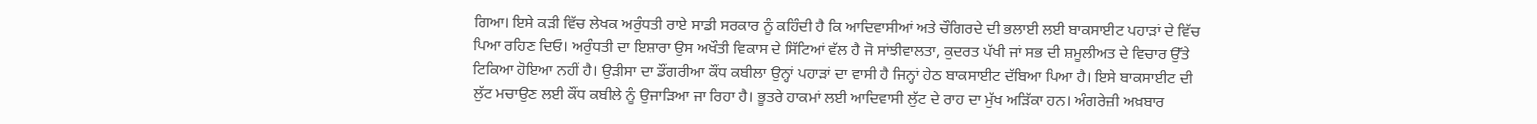ਗਿਆ। ਇਸੇ ਕੜੀ ਵਿੱਚ ਲੇਖਕ ਅਰੁੰਧਤੀ ਰਾਏ ਸਾਡੀ ਸਰਕਾਰ ਨੂੰ ਕਹਿੰਦੀ ਹੈ ਕਿ ਆਦਿਵਾਸੀਆਂ ਅਤੇ ਚੌਗਿਰਦੇ ਦੀ ਭਲਾਈ ਲਈ ਬਾਕਸਾਈਟ ਪਹਾੜਾਂ ਦੇ ਵਿੱਚ ਪਿਆ ਰਹਿਣ ਦਿਓ। ਅਰੁੰਧਤੀ ਦਾ ਇਸ਼ਾਰਾ ਉਸ ਅਖੌਤੀ ਵਿਕਾਸ ਦੇ ਸਿੱਟਿਆਂ ਵੱਲ ਹੈ ਜੋ ਸਾਂਝੀਵਾਲਤਾ, ਕੁਦਰਤ ਪੱਖੀ ਜਾਂ ਸਭ ਦੀ ਸ਼ਮੂਲੀਅਤ ਦੇ ਵਿਚਾਰ ਉੱਤੇ ਟਿਕਿਆ ਹੋਇਆ ਨਹੀਂ ਹੈ। ਉੜੀਸਾ ਦਾ ਡੌਂਗਰੀਆ ਕੌਂਧ ਕਬੀਲਾ ਉਨ੍ਹਾਂ ਪਹਾੜਾਂ ਦਾ ਵਾਸੀ ਹੈ ਜਿਨ੍ਹਾਂ ਹੇਠ ਬਾਕਸਾਈਟ ਦੱਬਿਆ ਪਿਆ ਹੈ। ਇਸੇ ਬਾਕਸਾਈਟ ਦੀ ਲੁੱਟ ਮਚਾਉਣ ਲਈ ਕੌਂਧ ਕਬੀਲੇ ਨੂੰ ਉਜਾੜਿਆ ਜਾ ਰਿਹਾ ਹੈ। ਭੂਤਰੇ ਹਾਕਮਾਂ ਲਈ ਆਦਿਵਾਸੀ ਲੁੱਟ ਦੇ ਰਾਹ ਦਾ ਮੁੱਖ ਅੜਿੱਕਾ ਹਨ। ਅੰਗਰੇਜ਼ੀ ਅਖ਼ਬਾਰ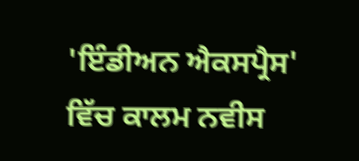'ਇੰਡੀਅਨ ਐਕਸਪ੍ਰੈਸ' ਵਿੱਚ ਕਾਲਮ ਨਵੀਸ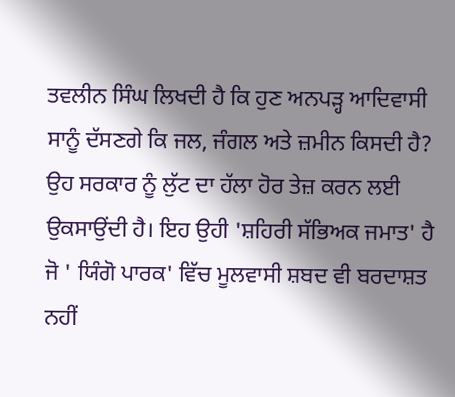ਤਵਲੀਨ ਸਿੰਘ ਲਿਖਦੀ ਹੈ ਕਿ ਹੁਣ ਅਨਪੜ੍ਹ ਆਦਿਵਾਸੀ ਸਾਨੂੰ ਦੱਸਣਗੇ ਕਿ ਜਲ, ਜੰਗਲ ਅਤੇ ਜ਼ਮੀਨ ਕਿਸਦੀ ਹੈ? ਉਹ ਸਰਕਾਰ ਨੂੰ ਲੁੱਟ ਦਾ ਹੱਲਾ ਹੋਰ ਤੇਜ਼ ਕਰਨ ਲਈ ਉਕਸਾਉਂਦੀ ਹੈ। ਇਹ ਉਹੀ 'ਸ਼ਹਿਰੀ ਸੱਭਿਅਕ ਜਮਾਤ' ਹੈ ਜੋ ' ਯਿੰਗੋ ਪਾਰਕ' ਵਿੱਚ ਮੂਲਵਾਸੀ ਸ਼ਬਦ ਵੀ ਬਰਦਾਸ਼ਤ ਨਹੀਂ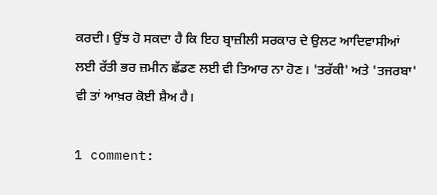ਕਰਦੀ। ਉਂਝ ਹੋ ਸਕਦਾ ਹੈ ਕਿ ਇਹ ਬ੍ਰਾਜ਼ੀਲੀ ਸਰਕਾਰ ਦੇ ਉਲਟ ਆਦਿਵਾਸੀਆਂ ਲਈ ਰੱਤੀ ਭਰ ਜ਼ਮੀਨ ਛੱਡਣ ਲਈ ਵੀ ਤਿਆਰ ਨਾ ਹੋਣ। 'ਤਰੱਕੀ' ਅਤੇ 'ਤਜਰਬਾ' ਵੀ ਤਾਂ ਆਖ਼ਰ ਕੋਈ ਸ਼ੈਅ ਹੈ।

1 comment: